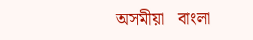অসমীয়া   বাংলা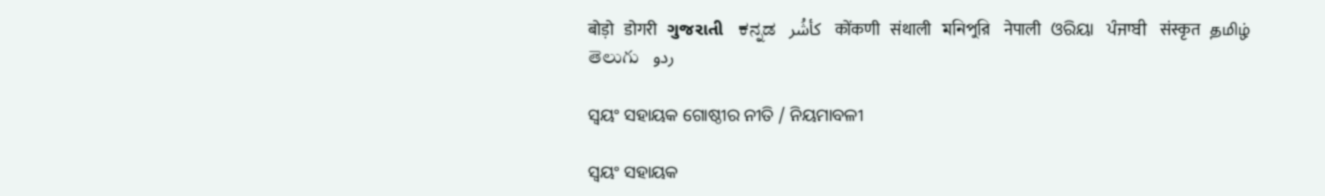बोड़ो   डोगरी   ગુજરાતી   ಕನ್ನಡ   كأشُر   कोंकणी   संथाली   মনিপুরি   नेपाली   ଓରିୟା   ਪੰਜਾਬੀ   संस्कृत   தமிழ்  తెలుగు   ردو

ସ୍ଵୟଂ ସହାୟକ ଗୋଷ୍ଠୀର ନୀତି / ନିୟମାବଳୀ

ସ୍ଵୟଂ ସହାୟକ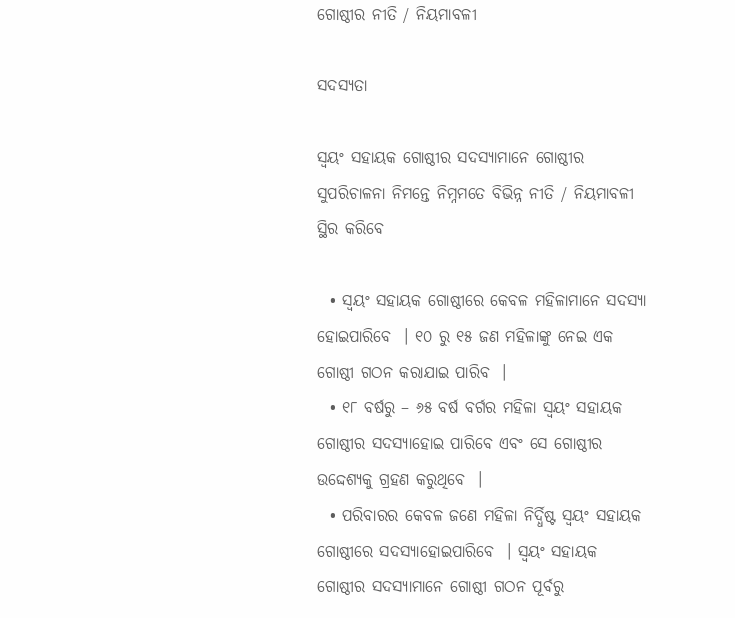ଗୋଷ୍ଠୀର ନୀତି / ନିୟମାବଳୀ

ସଦସ୍ୟତା

ସ୍ଵୟଂ ସହାୟକ ଗୋଷ୍ଠୀର ସଦସ୍ୟାମାନେ ଗୋଷ୍ଠୀର ସୁପରିଚାଳନା ନିମନ୍ତେ ନିମ୍ନମତେ ବିଭିନ୍ନ ନୀତି / ନିୟମାବଳୀ ସ୍ଥିର କରିବେ

  • ସ୍ଵୟଂ ସହାୟକ ଗୋଷ୍ଠୀରେ କେବଳ ମହିଳାମାନେ ସଦସ୍ୟା ହୋଇପାରିବେ  । ୧୦ ରୁ ୧୫ ଜଣ ମହିଳାଙ୍କୁ ନେଇ ଏକ ଗୋଷ୍ଠୀ ଗଠନ କରାଯାଇ ପାରିବ  ।
  • ୧୮ ବର୍ଷରୁ – ୬୫ ବର୍ଷ ବର୍ଗର ମହିଳା ସ୍ଵୟଂ ସହାୟକ ଗୋଷ୍ଠୀର ସଦସ୍ୟାହୋଇ ପାରିବେ ଏବଂ ସେ ଗୋଷ୍ଠୀର ଉଦ୍ଦେଶ୍ୟକୁ ଗ୍ରହଣ କରୁଥିବେ  ।
  • ପରିବାରର କେବଳ ଜଣେ ମହିଳା ନିର୍ଦ୍ଧିଷ୍ଟ ସ୍ଵୟଂ ସହାୟକ ଗୋଷ୍ଠୀରେ ସଦସ୍ୟାହୋଇପାରିବେ  । ସ୍ଵୟଂ ସହାୟକ ଗୋଷ୍ଠୀର ସଦସ୍ୟାମାନେ ଗୋଷ୍ଠୀ ଗଠନ ପୂର୍ବରୁ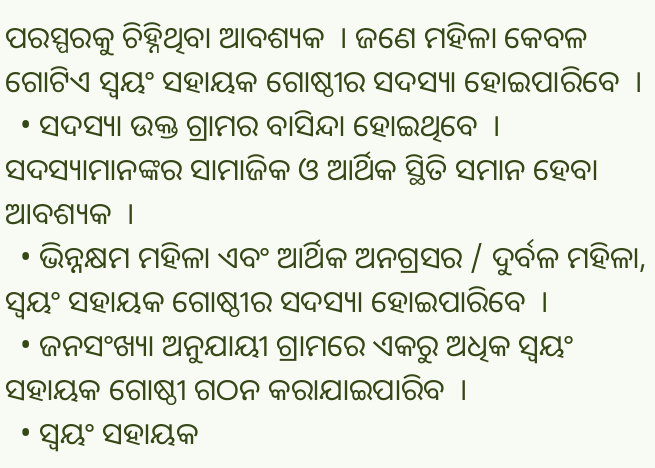ପରସ୍ପରକୁ ଚିହ୍ନିଥିବା ଆବଶ୍ୟକ  । ଜଣେ ମହିଳା କେବଳ ଗୋଟିଏ ସ୍ଵୟଂ ସହାୟକ ଗୋଷ୍ଠୀର ସଦସ୍ୟା ହୋଇପାରିବେ  ।
  • ସଦସ୍ୟା ଉକ୍ତ ଗ୍ରାମର ବାସିନ୍ଦା ହୋଇଥିବେ  । ସଦସ୍ୟାମାନଙ୍କର ସାମାଜିକ ଓ ଆର୍ଥିକ ସ୍ଥିତି ସମାନ ହେବା ଆବଶ୍ୟକ  ।
  • ଭିନ୍ନକ୍ଷମ ମହିଳା ଏବଂ ଆର୍ଥିକ ଅନଗ୍ରସର / ଦୁର୍ବଳ ମହିଳା, ସ୍ଵୟଂ ସହାୟକ ଗୋଷ୍ଠୀର ସଦସ୍ୟା ହୋଇପାରିବେ  ।
  • ଜନସଂଖ୍ୟା ଅନୁଯାୟୀ ଗ୍ରାମରେ ଏକରୁ ଅଧିକ ସ୍ଵୟଂ ସହାୟକ ଗୋଷ୍ଠୀ ଗଠନ କରାଯାଇପାରିବ  ।
  • ସ୍ଵୟଂ ସହାୟକ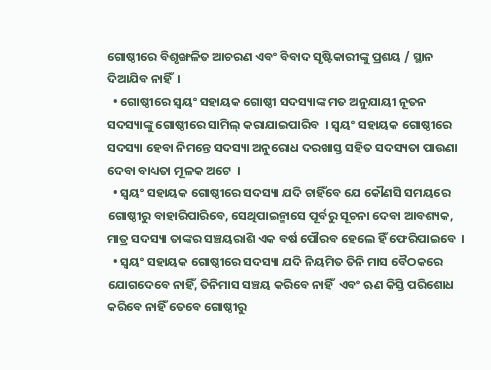ଗୋଷ୍ଠୀରେ ବିଶୃଙ୍ଖଳିତ ଆଚରଣ ଏବଂ ବିବାଦ ସୃଷ୍ଟିକାରୀଙ୍କୁ ପ୍ରଶୟ / ସ୍ଥାନ ଦିଆଯିବ ନାହିଁ  ।
  • ଗୋଷ୍ଠୀରେ ସ୍ଵୟଂ ସହାୟକ ଗୋଷ୍ଠୀ ସଦସ୍ୟାଙ୍କ ମତ ଅନୁଯାୟୀ ନୂତନ ସଦସ୍ୟାଙ୍କୁ ଗୋଷ୍ଠୀରେ ସାମିଲ୍ କରାଯାଇପାରିବ  । ସ୍ଵୟଂ ସହାୟକ ଗୋଷ୍ଠୀରେ ସଦସ୍ୟା ହେବା ନିମନ୍ତେ ସଦସ୍ୟା ଅନୁରୋଧ ଦରଖାସ୍ତ ସହିତ ସଦସ୍ୟତା ପାଉଣା ଦେବା ବାଧ୍ୟତା ମୂଳକ ଅଟେ  ।
  • ସ୍ଵୟଂ ସହାୟକ ଗୋଷ୍ଠୀରେ ସଦସ୍ୟା ଯଦି ଚାହିଁବେ ଯେ କୌଣସି ସମୟରେ ଗୋଷ୍ଠୀରୁ ବାହାରିପାରିବେ, ସେଥିପାଇନ୍ମାସେ ପୂର୍ବରୁ ସୂଚନା ଦେବା ଆବଶ୍ୟକ, ମାତ୍ର ସଦସ୍ୟା ତାଙ୍କର ସଞ୍ଚୟରାଶି ଏକ ବର୍ଷ ପୌରବ ହେଲେ ହିଁ ଫେରିପାଇବେ  ।
  • ସ୍ଵୟଂ ସହାୟକ ଗୋଷ୍ଠୀରେ ସଦସ୍ୟା ଯଦି ନିୟମିତ ତିନି ମାସ ବୈଠକରେ ଯୋଗଦେବେ ନାହିଁ, ତିନିମାସ ସଞ୍ଚୟ କରିବେ ନାହିଁ  ଏବଂ ଋଣ କିସ୍ତି ପରିଶୋଧ କରିବେ ନାହିଁ ତେବେ ଗୋଷ୍ଠୀରୁ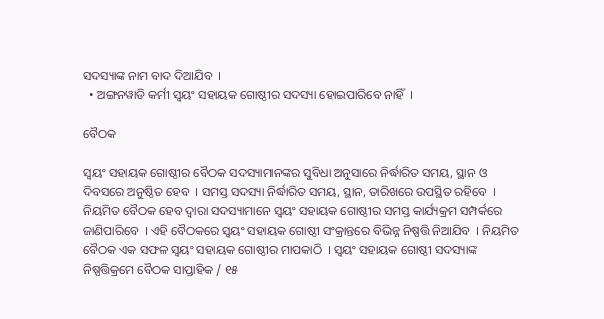ସଦସ୍ୟାଙ୍କ ନାମ ବାଦ ଦିଆଯିବ  ।
  • ଅଙ୍ଗନୱାଡି କର୍ମୀ ସ୍ଵୟଂ ସହାୟକ ଗୋଷ୍ଠୀର ସଦସ୍ୟା ହୋଇପାରିବେ ନାହିଁ  ।

ବୈଠକ

ସ୍ଵୟଂ ସହାୟକ ଗୋଷ୍ଠୀର ବୈଠକ ସଦସ୍ୟାମାନଙ୍କର ସୁବିଧା ଅନୁସାରେ ନିର୍ଦ୍ଧାରିତ ସମୟ, ସ୍ଥାନ ଓ ଦିବସରେ ଅନୁଷ୍ଠିତ ହେବ  । ସମସ୍ତ ସଦସ୍ୟା ନିର୍ଦ୍ଧାରିତ ସମୟ, ସ୍ଥାନ, ତାରିଖରେ ଉପସ୍ଥିତ ରହିବେ  । ନିୟମିତ ବୈଠକ ହେବ ଦ୍ଵାରା ସଦସ୍ୟାମାନେ ସ୍ଵୟଂ ସହାୟକ ଗୋଷ୍ଠୀର ସମସ୍ତ କାର୍ଯ୍ୟକ୍ରମ ସମ୍ପର୍କରେ ଜାଣିପାରିବେ  । ଏହି ବୈଠକରେ ସ୍ଵୟଂ ସହାୟକ ଗୋଷ୍ଠୀ ସଂକ୍ରାନ୍ତରେ ବିଭିନ୍ନ ନିଷ୍ପତ୍ତି ନିଆଯିବ  । ନିୟମିତ ବୈଠକ ଏକ ସଫଳ ସ୍ଵୟଂ ସହାୟକ ଗୋଷ୍ଠୀର ମାପକାଠି  । ସ୍ଵୟଂ ସହାୟକ ଗୋଷ୍ଠୀ ସଦସ୍ୟାଙ୍କ ନିଷ୍ପତ୍ତିକ୍ରମେ ବୈଠକ ସାପ୍ତାହିକ / ୧୫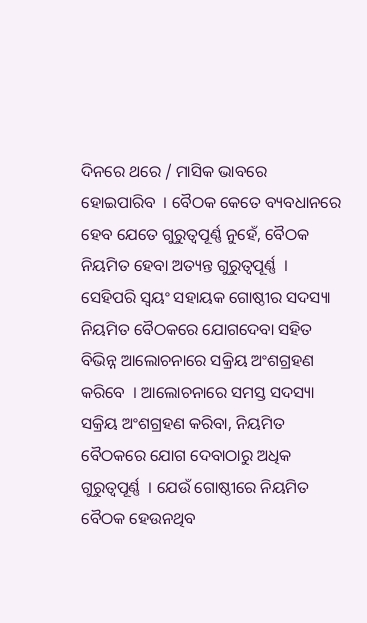ଦିନରେ ଥରେ / ମାସିକ ଭାବରେ ହୋଇପାରିବ  । ବୈଠକ କେତେ ବ୍ୟବଧାନରେ ହେବ ଯେତେ ଗୁରୁତ୍ଵପୂର୍ଣ୍ଣ ନୁହେଁ, ବୈଠକ ନିୟମିତ ହେବା ଅତ୍ୟନ୍ତ ଗୁରୁତ୍ଵପୂର୍ଣ୍ଣ  । ସେହିପରି ସ୍ଵୟଂ ସହାୟକ ଗୋଷ୍ଠୀର ସଦସ୍ୟା ନିୟମିତ ବୈଠକରେ ଯୋଗଦେବା ସହିତ ବିଭିନ୍ନ ଆଲୋଚନାରେ ସକ୍ରିୟ ଅଂଶଗ୍ରହଣ କରିବେ  । ଆଲୋଚନାରେ ସମସ୍ତ ସଦସ୍ୟା ସକ୍ରିୟ ଅଂଶଗ୍ରହଣ କରିବା, ନିୟମିତ ବୈଠକରେ ଯୋଗ ଦେବାଠାରୁ ଅଧିକ ଗୁରୁତ୍ଵପୂର୍ଣ୍ଣ  । ଯେଉଁ ଗୋଷ୍ଠୀରେ ନିୟମିତ ବୈଠକ ହେଉନଥିବ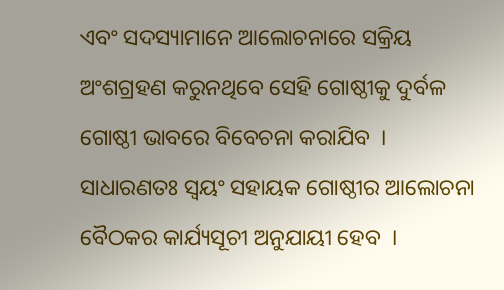ଏବଂ ସଦସ୍ୟାମାନେ ଆଲୋଚନାରେ ସକ୍ରିୟ ଅଂଶଗ୍ରହଣ କରୁନଥିବେ ସେହି ଗୋଷ୍ଠୀକୁ ଦୁର୍ବଳ ଗୋଷ୍ଠୀ ଭାବରେ ବିବେଚନା କରାଯିବ  । ସାଧାରଣତଃ ସ୍ଵୟଂ ସହାୟକ ଗୋଷ୍ଠୀର ଆଲୋଚନା ବୈଠକର କାର୍ଯ୍ୟସୂଚୀ ଅନୁଯାୟୀ ହେବ  ।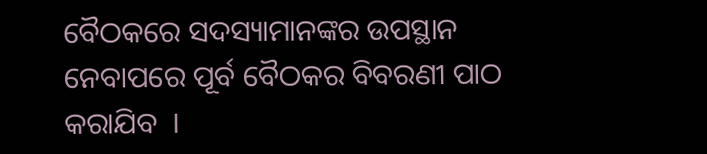ବୈଠକରେ ସଦସ୍ୟାମାନଙ୍କର ଉପସ୍ଥାନ ନେବାପରେ ପୂର୍ବ ବୈଠକର ବିବରଣୀ ପାଠ କରାଯିବ  ।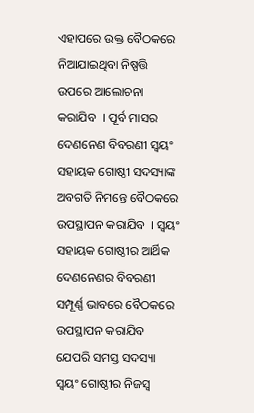ଏହାପରେ ଉକ୍ତ ବୈଠକରେ ନିଆଯାଇଥିବା ନିଷ୍ପତ୍ତି ଉପରେ ଆଲୋଚନା କରାଯିବ  । ପୂର୍ବ ମାସର ଦେଣନେଣ ବିବରଣୀ ସ୍ଵୟଂ ସହାୟକ ଗୋଷ୍ଠୀ ସଦସ୍ୟାଙ୍କ ଅବଗତି ନିମନ୍ତେ ବୈଠକରେ ଉପସ୍ଥାପନ କରାଯିବ  । ସ୍ଵୟଂ ସହାୟକ ଗୋଷ୍ଠୀର ଆର୍ଥିକ ଦେଣନେଣର ବିବରଣୀ ସମ୍ପୂର୍ଣ୍ଣ ଭାବରେ ବୈଠକରେ ଉପସ୍ଥାପନ କରାଯିବ ଯେପରି ସମସ୍ତ ସଦସ୍ୟା ସ୍ଵୟଂ ଗୋଷ୍ଠୀର ନିଜସ୍ଵ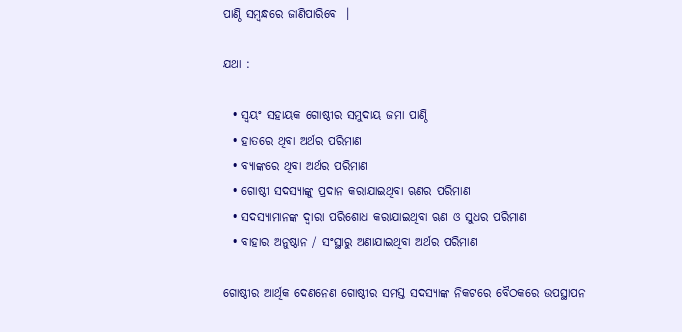ପାଣ୍ଠି ସମ୍ବନ୍ଧରେ ଜାଣିପାରିବେ  ।

ଯଥା :

  • ସ୍ଵୟଂ ସହାୟକ ଗୋଷ୍ଠୀର ସମୁଦାୟ ଜମା ପାଣ୍ଠି
  • ହାତରେ ଥିବା ଅର୍ଥର ପରିମାଣ
  • ବ୍ୟାଙ୍କରେ ଥିବା ଅର୍ଥର ପରିମାଣ
  • ଗୋଷ୍ଠୀ ସଦସ୍ୟାଙ୍କୁ ପ୍ରଦାନ କରାଯାଇଥିବା ଋଣର ପରିମାଣ
  • ସଦସ୍ୟାମାନଙ୍କ ଦ୍ଵାରା ପରିଶୋଧ କରାଯାଇଥିବା ଋଣ ଓ ସୁଧର ପରିମାଣ
  • ବାହାର ଅନୁଷ୍ଠାନ / ସଂସ୍ଥାରୁ ଅଣାଯାଇଥିବା ଅର୍ଥର ପରିମାଣ

ଗୋଷ୍ଠୀର ଆର୍ଥିକ ଦେଣନେଣ ଗୋଷ୍ଠୀର ସମସ୍ତ ସଦସ୍ୟାଙ୍କ ନିକଟରେ ବୈଠକରେ ଉପସ୍ଥାପନ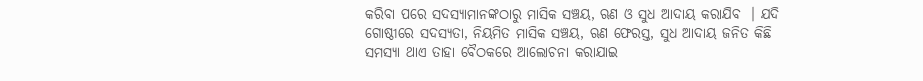କରିବା ପରେ ସଦସ୍ୟାମାନଙ୍କଠାରୁ ମାସିକ ସଞ୍ଚୟ, ଋଣ ଓ ସୁଧ ଆଦାୟ କରାଯିବ  । ଯଦି ଗୋଷ୍ଠୀରେ ସଦସ୍ୟତା, ନିୟମିତ ମାସିକ ସଞ୍ଚୟ, ଋଣ ଫେରସ୍ତ, ସୁଧ ଆଦାୟ ଜନିତ କିଛି ସମସ୍ୟା ଥାଏ ତାହା ବୈଠକରେ ଆଲୋଚନା କରାଯାଇ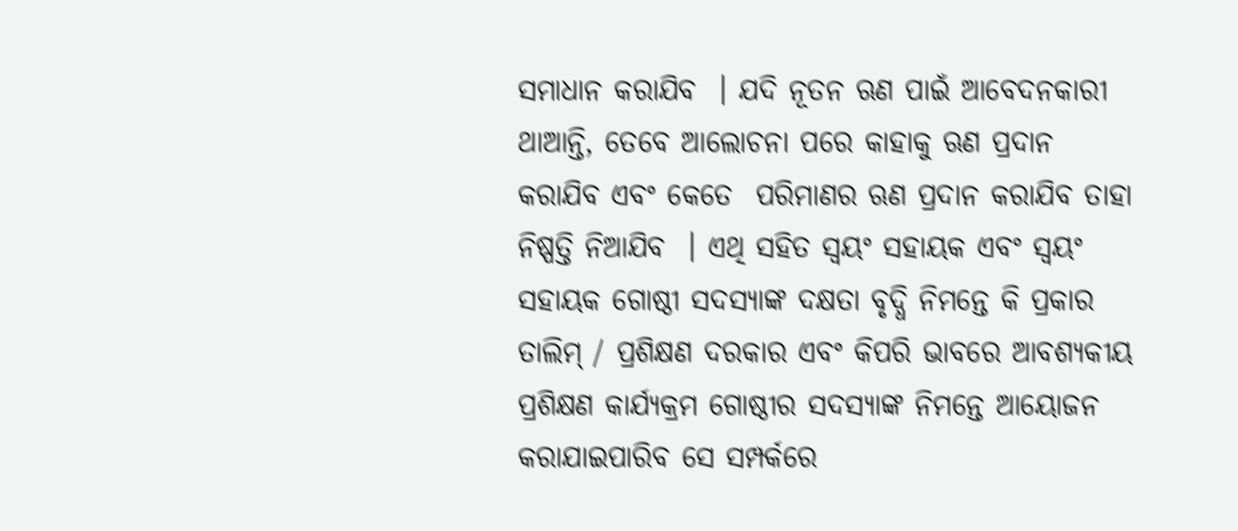ସମାଧାନ କରାଯିବ  । ଯଦି ନୂତନ ଋଣ ପାଇଁ ଆବେଦନକାରୀ ଥାଆନ୍ତି, ତେବେ ଆଲୋଚନା ପରେ କାହାକୁ ଋଣ ପ୍ରଦାନ କରାଯିବ ଏବଂ କେତେ  ପରିମାଣର ଋଣ ପ୍ରଦାନ କରାଯିବ ତାହା ନିଷ୍ପତ୍ତି ନିଆଯିବ  । ଏଥି ସହିତ ସ୍ଵୟଂ ସହାୟକ ଏବଂ ସ୍ଵୟଂ ସହାୟକ ଗୋଷ୍ଠୀ ସଦସ୍ୟାଙ୍କ ଦକ୍ଷତା ବୃଦ୍ଧି ନିମନ୍ତେ କି ପ୍ରକାର ତାଲିମ୍ / ପ୍ରଶିକ୍ଷଣ ଦରକାର ଏବଂ କିପରି ଭାବରେ ଆବଶ୍ୟକୀୟ ପ୍ରଶିକ୍ଷଣ କାର୍ଯ୍ୟକ୍ରମ ଗୋଷ୍ଠୀର ସଦସ୍ୟାଙ୍କ ନିମନ୍ତେ ଆୟୋଜନ କରାଯାଇପାରିବ ସେ ସମ୍ପର୍କରେ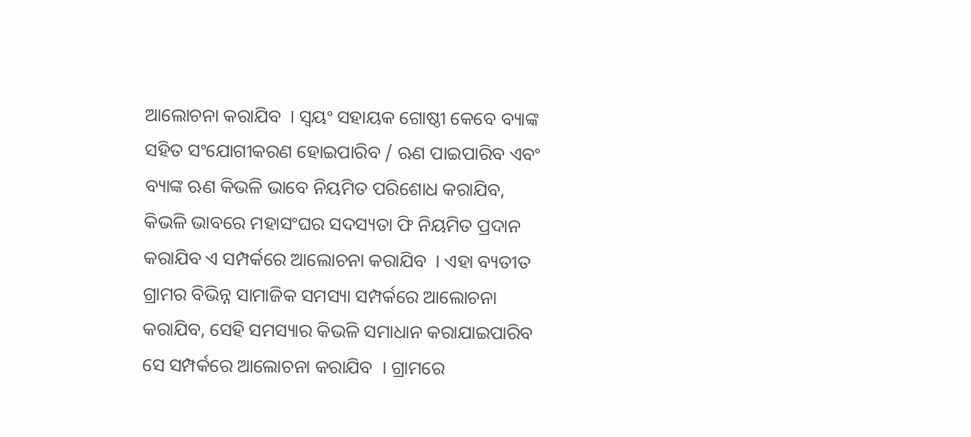ଆଲୋଚନା କରାଯିବ  । ସ୍ଵୟଂ ସହାୟକ ଗୋଷ୍ଠୀ କେବେ ବ୍ୟାଙ୍କ ସହିତ ସଂଯୋଗୀକରଣ ହୋଇପାରିବ / ଋଣ ପାଇପାରିବ ଏବଂ ବ୍ୟାଙ୍କ ଋଣ କିଭଳି ଭାବେ ନିୟମିତ ପରିଶୋଧ କରାଯିବ, କିଭଳି ଭାବରେ ମହାସଂଘର ସଦସ୍ୟତା ଫି ନିୟମିତ ପ୍ରଦାନ କରାଯିବ ଏ ସମ୍ପର୍କରେ ଆଲୋଚନା କରାଯିବ  । ଏହା ବ୍ୟତୀତ ଗ୍ରାମର ବିଭିନ୍ନ ସାମାଜିକ ସମସ୍ୟା ସମ୍ପର୍କରେ ଆଲୋଚନା କରାଯିବ, ସେହି ସମସ୍ୟାର କିଭଳି ସମାଧାନ କରାଯାଇପାରିବ ସେ ସମ୍ପର୍କରେ ଆଲୋଚନା କରାଯିବ  । ଗ୍ରାମରେ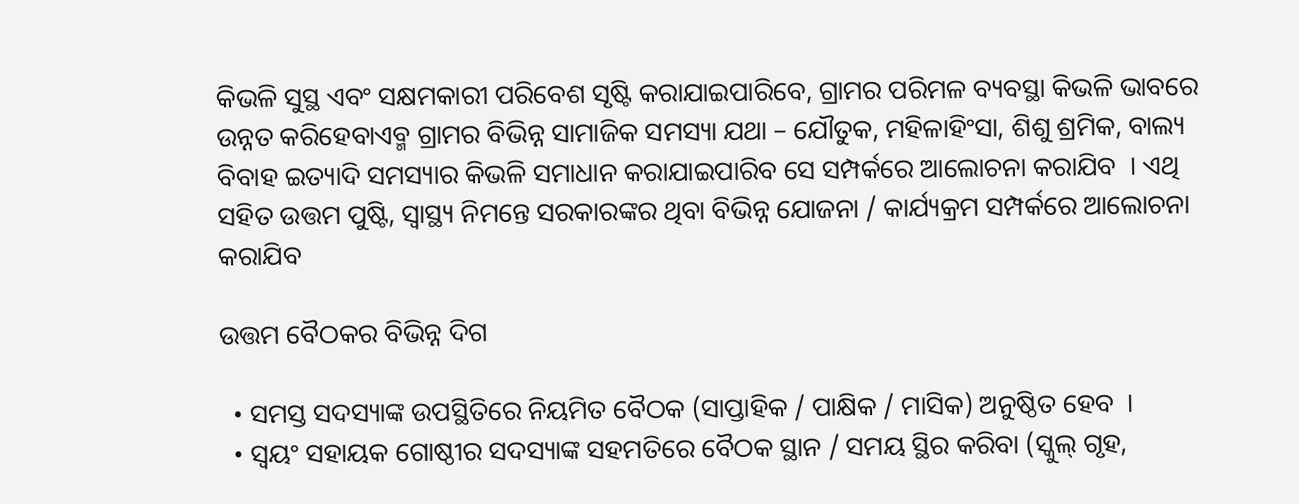କିଭଳି ସୁସ୍ଥ ଏବଂ ସକ୍ଷମକାରୀ ପରିବେଶ ସୃଷ୍ଟି କରାଯାଇପାରିବେ, ଗ୍ରାମର ପରିମଳ ବ୍ୟବସ୍ଥା କିଭଳି ଭାବରେ ଉନ୍ନତ କରିହେବାଏବ୍ମ ଗ୍ରାମର ବିଭିନ୍ନ ସାମାଜିକ ସମସ୍ୟା ଯଥା – ଯୌତୁକ, ମହିଳାହିଂସା, ଶିଶୁ ଶ୍ରମିକ, ବାଲ୍ୟ ବିବାହ ଇତ୍ୟାଦି ସମସ୍ୟାର କିଭଳି ସମାଧାନ କରାଯାଇପାରିବ ସେ ସମ୍ପର୍କରେ ଆଲୋଚନା କରାଯିବ  । ଏଥି ସହିତ ଉତ୍ତମ ପୁଷ୍ଟି, ସ୍ୱାସ୍ଥ୍ୟ ନିମନ୍ତେ ସରକାରଙ୍କର ଥିବା ବିଭିନ୍ନ ଯୋଜନା / କାର୍ଯ୍ୟକ୍ରମ ସମ୍ପର୍କରେ ଆଲୋଚନା କରାଯିବ

ଉତ୍ତମ ବୈଠକର ବିଭିନ୍ନ ଦିଗ

  • ସମସ୍ତ ସଦସ୍ୟାଙ୍କ ଉପସ୍ଥିତିରେ ନିୟମିତ ବୈଠକ (ସାପ୍ତାହିକ / ପାକ୍ଷିକ / ମାସିକ) ଅନୁଷ୍ଠିତ ହେବ  ।
  • ସ୍ଵୟଂ ସହାୟକ ଗୋଷ୍ଠୀର ସଦସ୍ୟାଙ୍କ ସହମତିରେ ବୈଠକ ସ୍ଥାନ / ସମୟ ସ୍ଥିର କରିବା (ସ୍କୁଲ୍ ଗୃହ,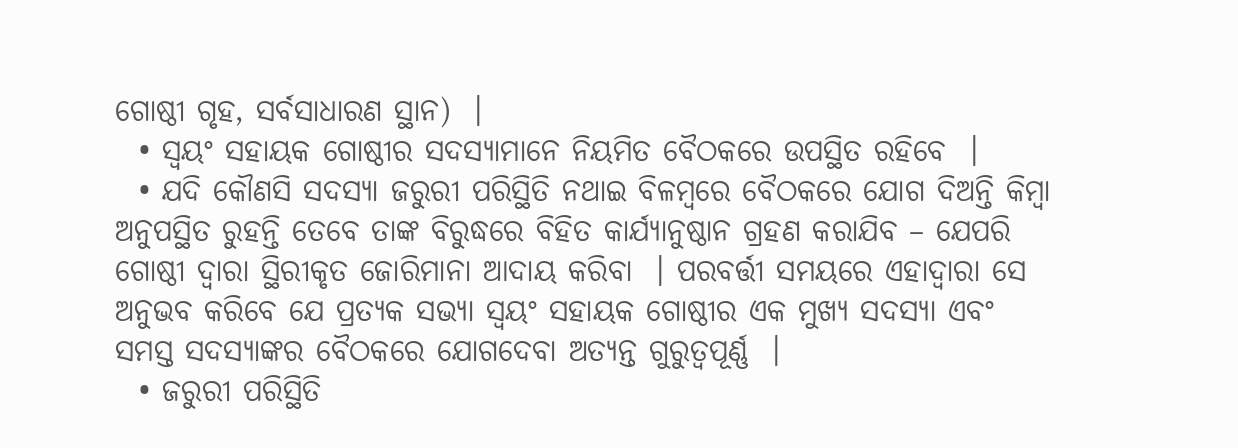ଗୋଷ୍ଠୀ ଗୃହ, ସର୍ବସାଧାରଣ ସ୍ଥାନ)  ।
  • ସ୍ଵୟଂ ସହାୟକ ଗୋଷ୍ଠୀର ସଦସ୍ୟାମାନେ ନିୟମିତ ବୈଠକରେ ଉପସ୍ଥିତ ରହିବେ  ।
  • ଯଦି କୌଣସି ସଦସ୍ୟା ଜରୁରୀ ପରିସ୍ଥିତି ନଥାଇ ବିଳମ୍ବରେ ବୈଠକରେ ଯୋଗ ଦିଅନ୍ତି କିମ୍ବା ଅନୁପସ୍ଥିତ ରୁହନ୍ତି ତେବେ ତାଙ୍କ ବିରୁଦ୍ଧରେ ବିହିତ କାର୍ଯ୍ୟାନୁଷ୍ଠାନ ଗ୍ରହଣ କରାଯିବ – ଯେପରି ଗୋଷ୍ଠୀ ଦ୍ଵାରା ସ୍ଥିରୀକୃତ ଜୋରିମାନା ଆଦାୟ କରିବା  । ପରବର୍ତ୍ତୀ ସମୟରେ ଏହାଦ୍ଵାରା ସେ ଅନୁଭବ କରିବେ ଯେ ପ୍ରତ୍ୟକ ସଭ୍ୟା ସ୍ଵୟଂ ସହାୟକ ଗୋଷ୍ଠୀର ଏକ ମୁଖ୍ୟ ସଦସ୍ୟା ଏବଂ ସମସ୍ତ ସଦସ୍ୟାଙ୍କର ବୈଠକରେ ଯୋଗଦେବା ଅତ୍ୟନ୍ତ ଗୁରୁତ୍ଵପୂର୍ଣ୍ଣ  ।
  • ଜରୁରୀ ପରିସ୍ଥିତି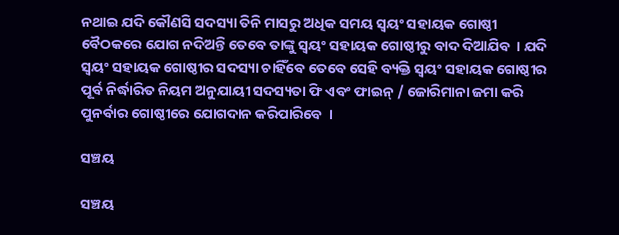ନଥାଇ ଯଦି କୌଣସି ସଦସ୍ୟା ତିନି ମାସରୁ ଅଧିକ ସମୟ ସ୍ଵୟଂ ସହାୟକ ଗୋଷ୍ଠୀ ବୈଠକରେ ଯୋଗ ନଦିଅନ୍ତି ତେବେ ତାଙ୍କୁ ସ୍ଵୟଂ ସହାୟକ ଗୋଷ୍ଠୀରୁ ବାଦ ଦିଆଯିବ  । ଯଦି ସ୍ଵୟଂ ସହାୟକ ଗୋଷ୍ଠୀର ସଦସ୍ୟା ଚାହିଁବେ ତେବେ ସେହି ବ୍ୟକ୍ତି ସ୍ଵୟଂ ସହାୟକ ଗୋଷ୍ଠୀର ପୂର୍ବ ନିର୍ଦ୍ଧାରିତ ନିୟମ ଅନୁଯାୟୀ ସଦସ୍ୟତା ଫି ଏବଂ ଫାଇନ୍ / ଜୋରିମାନା ଜମା କରି ପୁନର୍ବାର ଗୋଷ୍ଠୀରେ ଯୋଗଦାନ କରିପାରିବେ  ।

ସଞ୍ଚୟ

ସଞ୍ଚୟ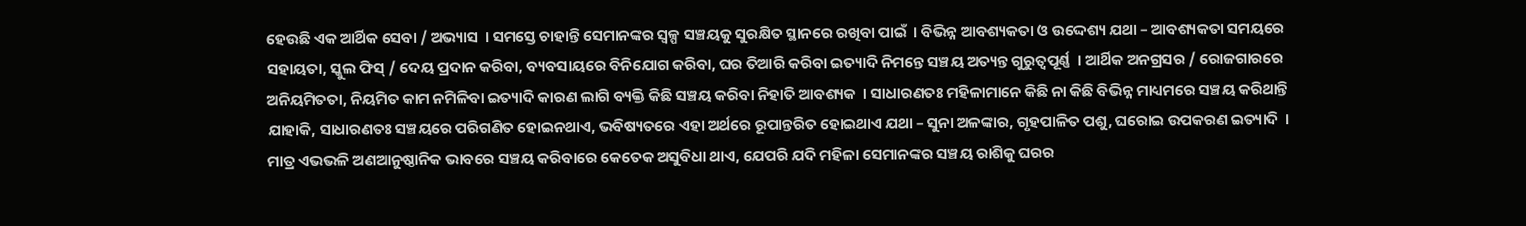ହେଉଛି ଏକ ଆର୍ଥିକ ସେବା / ଅଭ୍ୟାସ  । ସମସ୍ତେ ଚାହାନ୍ତି ସେମାନଙ୍କର ସ୍ୱଳ୍ପ ସଞ୍ଚୟକୁ ସୁରକ୍ଷିତ ସ୍ଥାନରେ ରଖିବା ପାଇଁ  । ବିଭିନ୍ନ ଆବଶ୍ୟକତା ଓ ଉଦ୍ଦେଶ୍ୟ ଯଥା – ଆବଶ୍ୟକତା ସମୟରେ ସହାୟତା, ସ୍କୁଲ ଫିସ୍ / ଦେୟ ପ୍ରଦାନ କରିବା, ବ୍ୟବସାୟରେ ବିନିଯୋଗ କରିବା, ଘର ତିଆରି କରିବା ଇତ୍ୟାଦି ନିମନ୍ତେ ସଞ୍ଚୟ ଅତ୍ୟନ୍ତ ଗୁରୁତ୍ଵପୂର୍ଣ୍ଣ  । ଆର୍ଥିକ ଅନଗ୍ରସର / ରୋଜଗାରରେ ଅନିୟମିତତା, ନିୟମିତ କାମ ନମିଳିବା ଇତ୍ୟାଦି କାରଣ ଲାଗି ବ୍ୟକ୍ତି କିଛି ସଞ୍ଚୟ କରିବା ନିହାତି ଆବଶ୍ୟକ  । ସାଧାରଣତଃ ମହିଳାମାନେ କିଛି ନା କିଛି ବିଭିନ୍ନ ମାଧ୍ୟମରେ ସଞ୍ଚୟ କରିଥାନ୍ତି ଯାହାକି, ସାଧାରଣତଃ ସଞ୍ଚୟରେ ପରିଗଣିତ ହୋଇନଥାଏ, ଭବିଷ୍ୟତରେ ଏହା ଅର୍ଥରେ ରୂପାନ୍ତରିତ ହୋଇଥାଏ ଯଥା – ସୁନା ଅଳଙ୍କାର, ଗୃହପାଳିତ ପଶୁ, ଘରୋଇ ଉପକରଣ ଇତ୍ୟାଦି  । ମାତ୍ର ଏଭଭଳି ଅଣଆନୁଷ୍ଠାନିକ ଭାବରେ ସଞ୍ଚୟ କରିବାରେ କେତେକ ଅସୁବିଧା ଥାଏ, ଯେପରି ଯଦି ମହିଳା ସେମାନଙ୍କର ସଞ୍ଚୟ ରାଶିକୁ ଘରର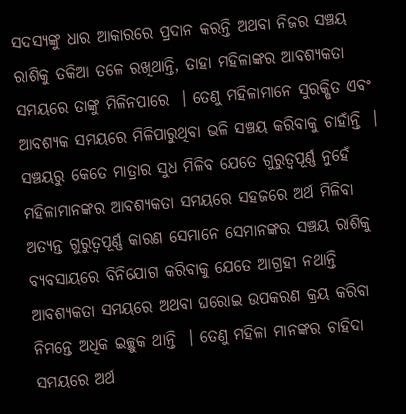ସଦସ୍ୟଙ୍କୁ ଧାର ଆକାରରେ ପ୍ରଦାନ କରନ୍ତି ଅଥବା ନିଜର ସଞ୍ଚୟ ରାଶିକୁ ତକିଆ ତଳେ ରଖିଥାନ୍ତି, ତାହା ମହିଳାଙ୍କର ଆବଶ୍ୟକତା ସମୟରେ ତାଙ୍କୁ ମିଳିନପାରେ  । ତେଣୁ ମହିଳାମାନେ ସୁରକ୍ଷିତ ଏବଂ ଆବଶ୍ୟକ ସମୟରେ ମିଳିପାରୁଥିବା ଭଳି ସଞ୍ଚୟ କରିବାକୁ ଚାହାଁନ୍ତି  । ସଞ୍ଚୟରୁ କେତେ ମାତ୍ରାର ସୁଧ ମିଳିବ ଯେତେ ଗୁରୁତ୍ୱପୂର୍ଣ୍ଣ ନୁହେଁ ମହିଳାମାନଙ୍କର ଆବଶ୍ୟକତା ସମୟରେ ସହଜରେ ଅର୍ଥ ମିଳିବା ଅତ୍ୟନ୍ତ ଗୁରୁତ୍ୱପୂର୍ଣ୍ଣ କାରଣ ସେମାନେ ସେମାନଙ୍କର ସଞ୍ଚୟ ରାଶିକୁ ବ୍ୟବସାୟରେ ବିନିଯୋଗ କରିବାକୁ ଯେତେ ଆଗ୍ରହୀ ନଥାନ୍ତି ଆବଶ୍ୟକତା ସମୟରେ ଅଥବା ଘରୋଇ ଉପକରଣ କ୍ରୟ କରିବା ନିମନ୍ତେ ଅଧିକ ଇଚ୍ଛୁକ ଥାନ୍ତି  । ତେଣୁ ମହିଳା ମାନଙ୍କର ଚାହିଦା ସମୟରେ ଅର୍ଥ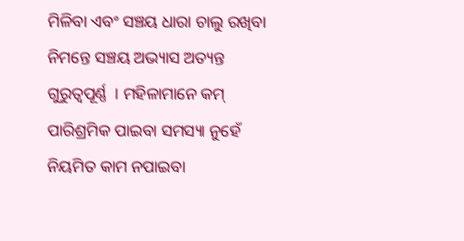ମିଳିବା ଏବଂ ସଞ୍ଚୟ ଧାରା ଚାଲୁ ରଖିବା ନିମନ୍ତେ ସଞ୍ଚୟ ଅଭ୍ୟାସ ଅତ୍ୟନ୍ତ ଗୁରୁତ୍ୱପୂର୍ଣ୍ଣ  । ମହିଳାମାନେ କମ୍ ପାରିଶ୍ରମିକ ପାଇବା ସମସ୍ୟା ନୁହେଁ ନିୟମିତ କାମ ନପାଇବା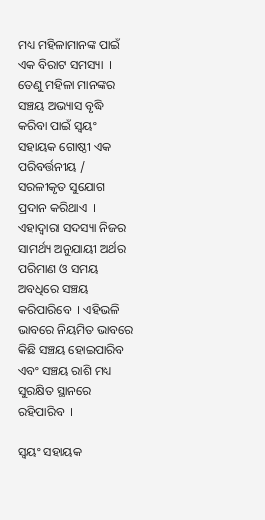ମଧ୍ୟ ମହିଳାମାନଙ୍କ ପାଇଁ ଏକ ବିରାଟ ସମସ୍ୟା  । ତେଣୁ ମହିଳା ମାନଙ୍କର ସଞ୍ଚୟ ଅଭ୍ୟାସ ବୃଦ୍ଧି କରିବା ପାଇଁ ସ୍ଵୟଂ ସହାୟକ ଗୋଷ୍ଠୀ ଏକ ପରିବର୍ତ୍ତନୀୟ / ସରଳୀକୃତ ସୁଯୋଗ ପ୍ରଦାନ କରିଥାଏ  । ଏହାଦ୍ଵାରା ସଦସ୍ୟା ନିଜର ସାମର୍ଥ୍ୟ ଅନୁଯାୟୀ ଅର୍ଥର ପରିମାଣ ଓ ସମୟ ଅବଧିରେ ସଞ୍ଚୟ କରିପାରିବେ  । ଏହିଭଳି ଭାବରେ ନିୟମିତ ଭାବରେ କିଛି ସଞ୍ଚୟ ହୋଇପାରିବ ଏବଂ ସଞ୍ଚୟ ରାଶି ମଧ୍ୟ ସୁରକ୍ଷିତ ସ୍ଥାନରେ ରହିପାରିବ  ।

ସ୍ଵୟଂ ସହାୟକ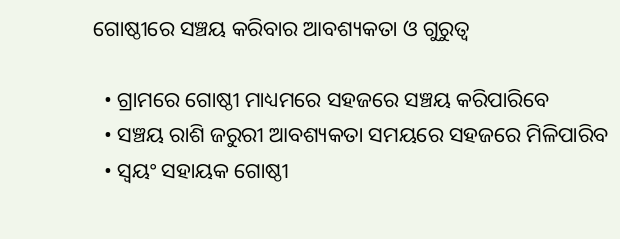ଗୋଷ୍ଠୀରେ ସଞ୍ଚୟ କରିବାର ଆବଶ୍ୟକତା ଓ ଗୁରୁତ୍ଵ

  • ଗ୍ରାମରେ ଗୋଷ୍ଠୀ ମାଧ୍ୟମରେ ସହଜରେ ସଞ୍ଚୟ କରିପାରିବେ
  • ସଞ୍ଚୟ ରାଶି ଜରୁରୀ ଆବଶ୍ୟକତା ସମୟରେ ସହଜରେ ମିଳିପାରିବ
  • ସ୍ଵୟଂ ସହାୟକ ଗୋଷ୍ଠୀ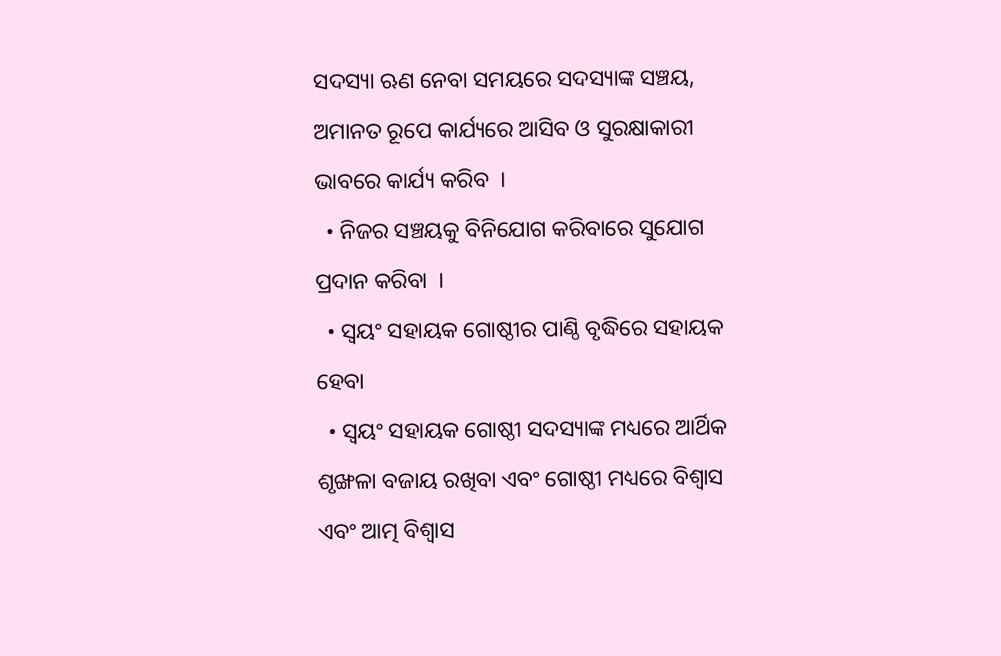ସଦସ୍ୟା ଋଣ ନେବା ସମୟରେ ସଦସ୍ୟାଙ୍କ ସଞ୍ଚୟ, ଅମାନତ ରୂପେ କାର୍ଯ୍ୟରେ ଆସିବ ଓ ସୁରକ୍ଷାକାରୀ ଭାବରେ କାର୍ଯ୍ୟ କରିବ  ।
  • ନିଜର ସଞ୍ଚୟକୁ ବିନିଯୋଗ କରିବାରେ ସୁଯୋଗ ପ୍ରଦାନ କରିବା  ।
  • ସ୍ଵୟଂ ସହାୟକ ଗୋଷ୍ଠୀର ପାଣ୍ଠି ବୃଦ୍ଧିରେ ସହାୟକ ହେବା
  • ସ୍ଵୟଂ ସହାୟକ ଗୋଷ୍ଠୀ ସଦସ୍ୟାଙ୍କ ମଧ୍ୟରେ ଆର୍ଥିକ ଶୃଙ୍ଖଳା ବଜାୟ ରଖିବା ଏବଂ ଗୋଷ୍ଠୀ ମଧ୍ୟରେ ବିଶ୍ଵାସ ଏବଂ ଆତ୍ମ ବିଶ୍ଵାସ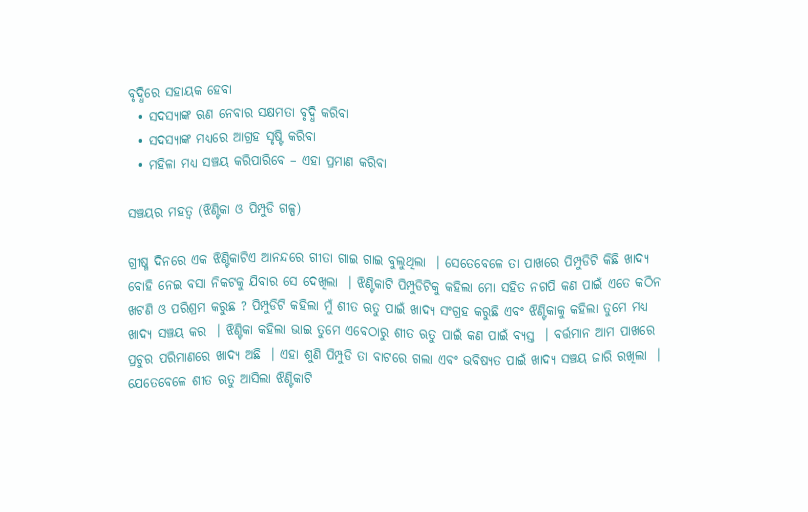ବୃଦ୍ଧିରେ ସହାୟକ ହେବା
  • ସଦସ୍ୟାଙ୍କ ଋଣ ନେବାର ସକ୍ଷମତା ବୃଦ୍ଧି କରିବା
  • ସଦସ୍ୟାଙ୍କ ମଧ୍ୟରେ ଆଗ୍ରହ ସୃଷ୍ଟି କରିବା
  • ମହିଳା ମଧ୍ୟ ସଞ୍ଚୟ କରିପାରିବେ – ଏହା ପ୍ରମାଣ କରିବା

ସଞ୍ଚୟର ମହତ୍ଵ (ଝିଣ୍ଟିକା ଓ ପିମ୍ପୁଡି ଗଳ୍ପ)

ଗ୍ରୀଷ୍ମ ଦିନରେ ଏକ ଝିଣ୍ଟିକାଟିଏ ଆନନ୍ଦରେ ଗୀତା ଗାଇ ଗାଇ ବୁଲୁଥିଲା  । ସେତେବେଳେ ତା ପାଖରେ ପିମ୍ପୁଡିଟି କିଛି ଖାଦ୍ୟ ବୋହି ନେଇ ବସା ନିକଟକୁ ଯିବାର ସେ ଦେଖିଲା  । ଝିଣ୍ଟିକାଟି ପିମ୍ପୁଡିଟିକୁ କହିଲା ମୋ ସହିତ ନଗପି କଣ ପାଇଁ ଏତେ କଠିନ ଖଟଣି ଓ ପରିଶ୍ରମ କରୁଛ ? ପିମ୍ପୁଡିଟି କହିଲା ମୁଁ ଶୀତ ଋତୁ ପାଇଁ ଖାଦ୍ୟ ସଂଗ୍ରହ କରୁଛି ଏବଂ ଝିଣ୍ଟିକାକୁ କହିଲା ତୁମେ ମଧ୍ୟ ଖାଦ୍ୟ ସଞ୍ଚୟ କର  । ଝିଣ୍ଟିକା କହିଲା ଭାଇ ତୁମେ ଏବେଠାରୁ ଶୀତ ଋତୁ ପାଇଁ କଣ ପାଇଁ ବ୍ୟସ୍ତ  । ବର୍ତ୍ତମାନ ଆମ ପାଖରେ ପ୍ରଚୁର ପରିମାଣରେ ଖାଦ୍ୟ ଅଛି  । ଏହା ଶୁଣି ପିମ୍ପୁଡି ତା ବାଟରେ ଗଲା ଏବଂ ଭବିଷ୍ୟତ ପାଇଁ ଖାଦ୍ୟ ସଞ୍ଚୟ ଜାରି ରଖିଲା  । ଯେତେବେଳେ ଶୀତ ଋତୁ ଆସିଲା ଝିଣ୍ଟିକାଟି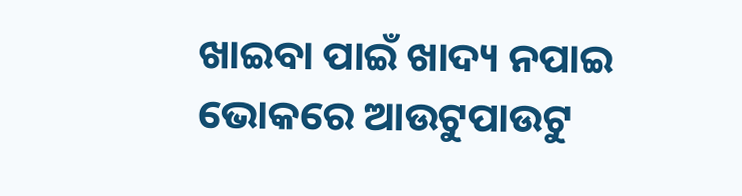ଖାଇବା ପାଇଁ ଖାଦ୍ୟ ନପାଇ ଭୋକରେ ଆଉଟୁପାଉଟୁ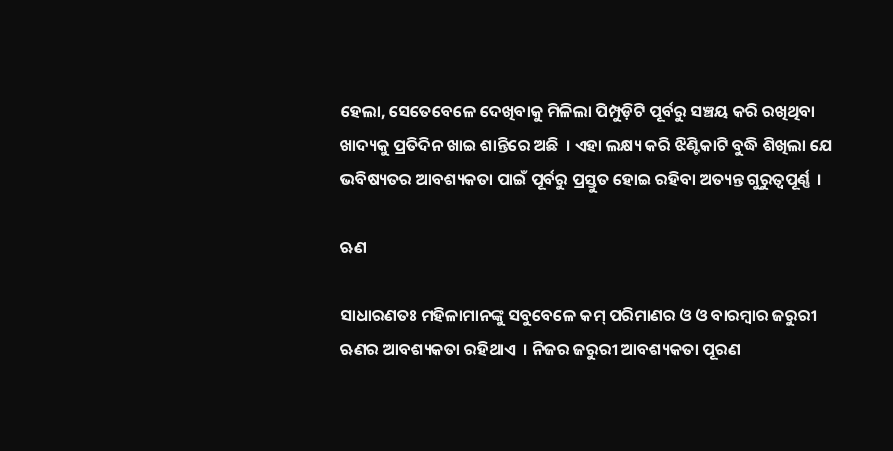ହେଲା, ସେତେବେଳେ ଦେଖିବାକୁ ମିଳିଲା ପିମ୍ପୁଡ଼ିଟି ପୂର୍ବରୁ ସଞ୍ଚୟ କରି ରଖିଥିବା ଖାଦ୍ୟକୁ ପ୍ରତିଦିନ ଖାଇ ଶାନ୍ତିରେ ଅଛି  । ଏହା ଲକ୍ଷ୍ୟ କରି ଝିଣ୍ଟିକାଟି ବୁଦ୍ଧି ଶିଖିଲା ଯେ ଭବିଷ୍ୟତର ଆବଶ୍ୟକତା ପାଇଁ ପୂର୍ବରୁ ପ୍ରସ୍ତୁତ ହୋଇ ରହିବା ଅତ୍ୟନ୍ତ ଗୁରୁତ୍ଵପୂର୍ଣ୍ଣ  ।

ଋଣ

ସାଧାରଣତଃ ମହିଳାମାନଙ୍କୁ ସବୁବେଳେ କମ୍ ପରିମାଣର ଓ ଓ ବାରମ୍ବାର ଜରୁରୀ ଋଣର ଆବଶ୍ୟକତା ରହିଥାଏ  । ନିଜର ଜରୁରୀ ଆବଶ୍ୟକତା ପୂରଣ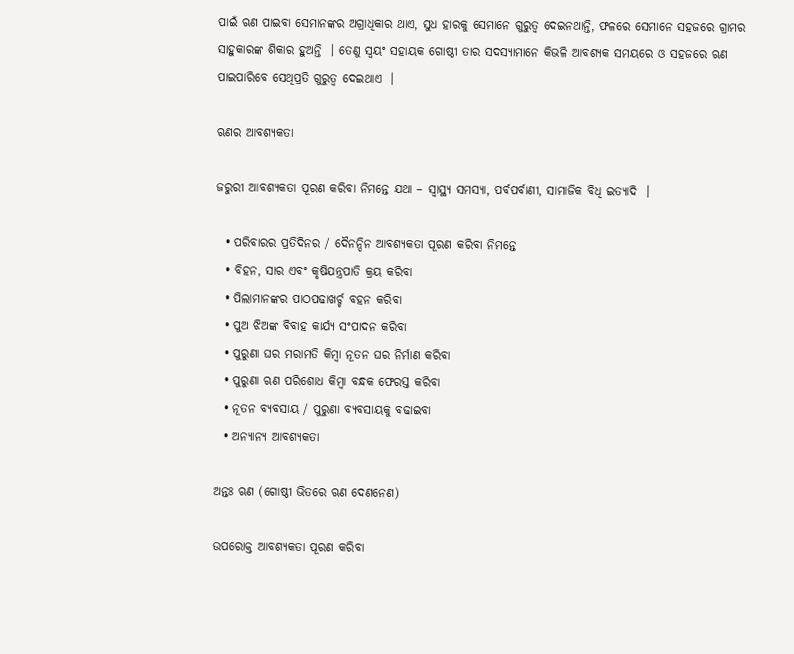ପାଇଁ ଋଣ ପାଇବା ସେମାନଙ୍କର ଅଗ୍ରାଧିକାର ଥାଏ, ସୁଧ ହାରକୁ ସେମାନେ ଗୁରୁତ୍ଵ ଦେଇନଥାନ୍ତି, ଫଳରେ ସେମାନେ ସହଜରେ ଗ୍ରାମର ସାହୁକାରଙ୍କ ଶିକାର ହୁଅନ୍ତି  । ତେଣୁ ସ୍ଵୟଂ ସହାୟକ ଗୋଷ୍ଠୀ ତାର ସଦସ୍ୟାମାନେ କିଭଳି ଆବଶ୍ୟକ ସମୟରେ ଓ ସହଜରେ ଋଣ ପାଇପାରିବେ ସେଥିପ୍ରତି ଗୁରୁତ୍ଵ ଦେଇଥାଏ  ।

ଋଣର ଆବଶ୍ୟକତା

ଜରୁରୀ ଆବଶ୍ୟକତା ପୂରଣ କରିବା ନିମନ୍ତେ ଯଥା – ସ୍ଵାସ୍ଥ୍ୟ ସମସ୍ୟା, ପର୍ବପର୍ବାଣୀ, ସାମାଜିକ ବିଧି ଇତ୍ୟାଦି  ।

  • ପରିବାରର ପ୍ରତିଦିନର / ଦୈନନ୍ଦିନ ଆବଶ୍ୟକତା ପୂରଣ କରିବା ନିମନ୍ତେ
  • ବିହନ, ସାର ଏବଂ କୃଷିଯନ୍ତ୍ରପାତି କ୍ରୟ କରିବା
  • ପିଲାମାନଙ୍କର ପାଠପଢାଖର୍ଚ୍ଚ ବହନ କରିବା
  • ପୁଅ ଝିଅଙ୍କ ବିବାହ କାର୍ଯ୍ୟ ସଂପାଦନ କରିବା
  • ପୁରୁଣା ଘର ମରାମତି କିମ୍ବା ନୂତନ ଘର ନିର୍ମାଣ କରିବା
  • ପୁରୁଣା ଋଣ ପରିଶୋଧ କିମ୍ବା ବନ୍ଧକ ଫେରସ୍ତ କରିବା
  • ନୂତନ ବ୍ୟବସାୟ / ପୁରୁଣା ବ୍ୟବସାୟକୁ ବଢାଇବା
  • ଅନ୍ୟାନ୍ୟ ଆବଶ୍ୟକତା

ଅନ୍ତଃ ଋଣ (ଗୋଷ୍ଠୀ ଭିତରେ ଋଣ ଦେଣନେଣ)

ଉପରୋକ୍ତ ଆବଶ୍ୟକତା ପୂରଣ କରିବା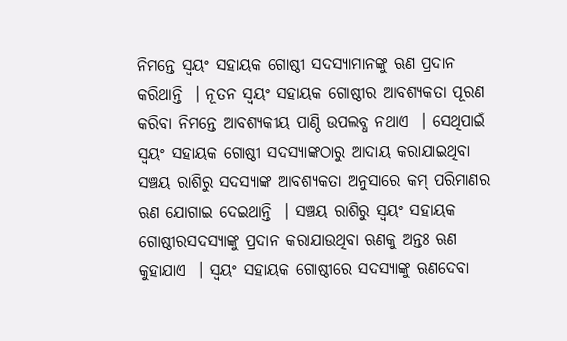ନିମନ୍ତେ ସ୍ଵୟଂ ସହାୟକ ଗୋଷ୍ଠୀ ସଦସ୍ୟାମାନଙ୍କୁ ଋଣ ପ୍ରଦାନ କରିଥାନ୍ତି  । ନୂତନ ସ୍ଵୟଂ ସହାୟକ ଗୋଷ୍ଠୀର ଆବଶ୍ୟକତା ପୂରଣ କରିବା ନିମନ୍ତେ ଆବଶ୍ୟକୀୟ ପାଣ୍ଠି ଉପଲବ୍ଧ ନଥାଏ  । ସେଥିପାଇଁ ସ୍ଵୟଂ ସହାୟକ ଗୋଷ୍ଠୀ ସଦସ୍ୟାଙ୍କଠାରୁ ଆଦାୟ କରାଯାଇଥିବା ସଞ୍ଚୟ ରାଶିରୁ ସଦସ୍ୟାଙ୍କ ଆବଶ୍ୟକତା ଅନୁସାରେ କମ୍ ପରିମାଣର ଋଣ ଯୋଗାଇ ଦେଇଥାନ୍ତି  । ସଞ୍ଚୟ ରାଶିରୁ ସ୍ଵୟଂ ସହାୟକ ଗୋଷ୍ଠୀରସଦସ୍ୟାଙ୍କୁ ପ୍ରଦାନ କରାଯାଉଥିବା ଋଣକୁ ଅନ୍ତଃ ଋଣ କୁହାଯାଏ  । ସ୍ଵୟଂ ସହାୟକ ଗୋଷ୍ଠୀରେ ସଦସ୍ୟାଙ୍କୁ ଋଣଦେବା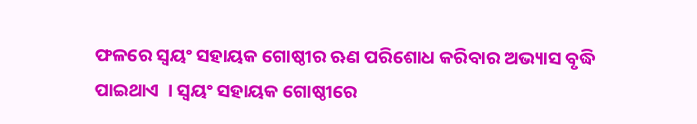ଫଳରେ ସ୍ଵୟଂ ସହାୟକ ଗୋଷ୍ଠୀର ଋଣ ପରିଶୋଧ କରିବାର ଅଭ୍ୟାସ ବୃଦ୍ଧି ପାଇଥାଏ  । ସ୍ଵୟଂ ସହାୟକ ଗୋଷ୍ଠୀରେ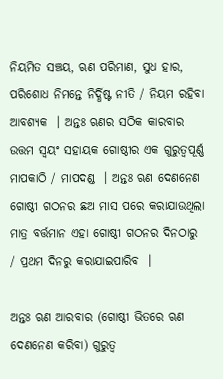ନିୟମିତ ସଞ୍ଚୟ, ଋଣ ପରିମାଣ, ସୁଧ ହାର, ପରିଶୋଧ ନିମନ୍ତେ ନିର୍ଦ୍ଧିଷ୍ଟ ନୀତି / ନିୟମ ରହିବା ଆବଶ୍ୟକ  । ଅନ୍ତଃ ଋଣର ସଠିକ କାରବାର ଉତ୍ତମ ସ୍ଵୟଂ ସହାୟକ ଗୋଷ୍ଠୀର ଏକ ଗୁରୁତ୍ଵପୂର୍ଣ୍ଣ ମାପକାଠି / ମାପଦଣ୍ଡ  । ଅନ୍ତଃ ଋଣ ଦେଣନେଣ ଗୋଷ୍ଠୀ ଗଠନର ଛଅ ମାସ ପରେ କରାଯାଉଥିଲା ମାତ୍ର ବର୍ତ୍ତମାନ ଏହା ଗୋଷ୍ଠୀ ଗଠନର ଦିନଠାରୁ / ପ୍ରଥମ ଦିନରୁ କରାଯାଇପାରିବ  ।

ଅନ୍ତଃ ଋଣ ଆରବାର (ଗୋଷ୍ଠୀ ଭିତରେ ଋଣ ଦେଣନେଣ କରିବା) ଗୁରୁତ୍ଵ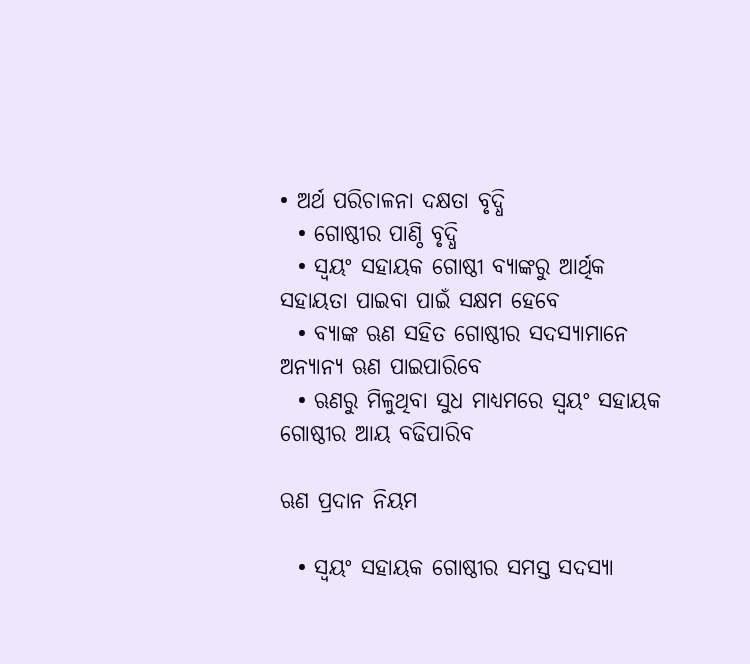• ଅର୍ଥ ପରିଚାଳନା ଦକ୍ଷତା ବୃଦ୍ଧି
  • ଗୋଷ୍ଠୀର ପାଣ୍ଠି ବୃଦ୍ଧି
  • ସ୍ଵୟଂ ସହାୟକ ଗୋଷ୍ଠୀ ବ୍ୟାଙ୍କରୁ ଆର୍ଥିକ ସହାୟତା ପାଇବା ପାଇଁ ସକ୍ଷମ ହେବେ
  • ବ୍ୟାଙ୍କ ଋଣ ସହିତ ଗୋଷ୍ଠୀର ସଦସ୍ୟାମାନେ ଅନ୍ୟାନ୍ୟ ଋଣ ପାଇପାରିବେ
  • ଋଣରୁ ମିଳୁଥିବା ସୁଧ ମାଧ୍ୟମରେ ସ୍ଵୟଂ ସହାୟକ ଗୋଷ୍ଠୀର ଆୟ ବଢିପାରିବ

ଋଣ ପ୍ରଦାନ ନିୟମ

  • ସ୍ଵୟଂ ସହାୟକ ଗୋଷ୍ଠୀର ସମସ୍ତ ସଦସ୍ୟା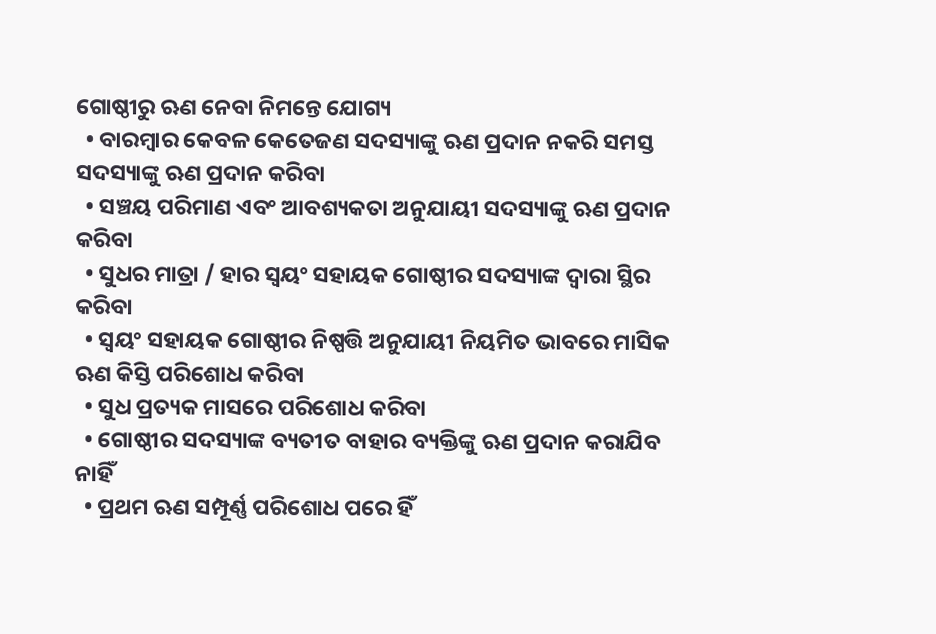ଗୋଷ୍ଠୀରୁ ଋଣ ନେବା ନିମନ୍ତେ ଯୋଗ୍ୟ
  • ବାରମ୍ବାର କେବଳ କେତେଜଣ ସଦସ୍ୟାଙ୍କୁ ଋଣ ପ୍ରଦାନ ନକରି ସମସ୍ତ ସଦସ୍ୟାଙ୍କୁ ଋଣ ପ୍ରଦାନ କରିବା
  • ସଞ୍ଚୟ ପରିମାଣ ଏବଂ ଆବଶ୍ୟକତା ଅନୁଯାୟୀ ସଦସ୍ୟାଙ୍କୁ ଋଣ ପ୍ରଦାନ କରିବା
  • ସୁଧର ମାତ୍ରା / ହାର ସ୍ଵୟଂ ସହାୟକ ଗୋଷ୍ଠୀର ସଦସ୍ୟାଙ୍କ ଦ୍ଵାରା ସ୍ଥିର କରିବା
  • ସ୍ଵୟଂ ସହାୟକ ଗୋଷ୍ଠୀର ନିଷ୍ପତ୍ତି ଅନୁଯାୟୀ ନିୟମିତ ଭାବରେ ମାସିକ ଋଣ କିସ୍ତି ପରିଶୋଧ କରିବା
  • ସୁଧ ପ୍ରତ୍ୟକ ମାସରେ ପରିଶୋଧ କରିବା
  • ଗୋଷ୍ଠୀର ସଦସ୍ୟାଙ୍କ ବ୍ୟତୀତ ବାହାର ବ୍ୟକ୍ତିଙ୍କୁ ଋଣ ପ୍ରଦାନ କରାଯିବ ନାହିଁ
  • ପ୍ରଥମ ଋଣ ସମ୍ପୂର୍ଣ୍ଣ ପରିଶୋଧ ପରେ ହିଁ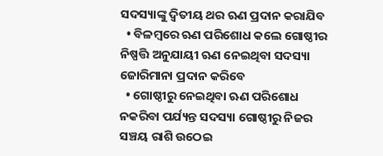ସଦସ୍ୟାଙ୍କୁ ଦ୍ଵିତୀୟ ଥର ଋଣ ପ୍ରଦାନ କରାଯିବ
  • ବିଳମ୍ବରେ ଋଣ ପରିଶୋଧ କଲେ ଗୋଷ୍ଠୀର ନିଷ୍ପତ୍ତି ଅନୁଯାୟୀ ଋଣ ନେଇଥିବା ସଦସ୍ୟା ଜୋରିମାନା ପ୍ରଦାନ କରିବେ
  • ଗୋଷ୍ଠୀରୁ ନେଇଥିବା ଋଣ ପରିଶୋଧ ନକରିବା ପର୍ଯ୍ୟନ୍ତ ସଦସ୍ୟା ଗୋଷ୍ଠୀରୁ ନିଜର ସଞ୍ଚୟ ରାଶି ଉଠେଇ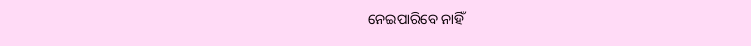ନେଇପାରିବେ ନାହିଁ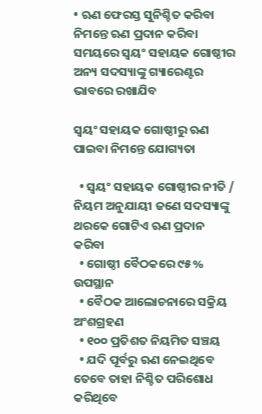• ଋଣ ଫେରସ୍ତ ସୁନିଶ୍ଚିତ କରିବା ନିମନ୍ତେ ଋଣ ପ୍ରଦାନ କରିବା ସମୟରେ ସ୍ଵୟଂ ସହାୟକ ଗୋଷ୍ଠୀର ଅନ୍ୟ ସଦସ୍ୟାଙ୍କୁ ଗ୍ୟାରେଣ୍ଟର ଭାବରେ ରଖାଯିବ

ସ୍ଵୟଂ ସହାୟକ ଗୋଷ୍ଠୀରୁ ଋଣ ପାଇବା ନିମନ୍ତେ ଯୋଗ୍ୟତା

  • ସ୍ଵୟଂ ସହାୟକ ଗୋଷ୍ଠୀର ନୀତି / ନିୟମ ଅନୁଯାୟୀ ଜଣେ ସଦସ୍ୟାଙ୍କୁ ଥରକେ ଗୋଟିଏ ଋଣ ପ୍ରଦାନ କରିବା
  • ଗୋଷ୍ଠୀ ବୈଠକରେ ୯୫% ଉପସ୍ଥାନ
  • ବୈଠକ ଆଲୋଚନାରେ ସକ୍ରିୟ ଅଂଶଗ୍ରହଣ
  • ୧୦୦ ପ୍ରତିଶତ ନିୟମିତ ସଞ୍ଚୟ
  • ଯଦି ପୂର୍ବରୁ ଋଣ ନେଇଥିବେ ତେବେ ତାହା ନିଶ୍ଚିତ ପରିଶୋଧ କରିଥିବେ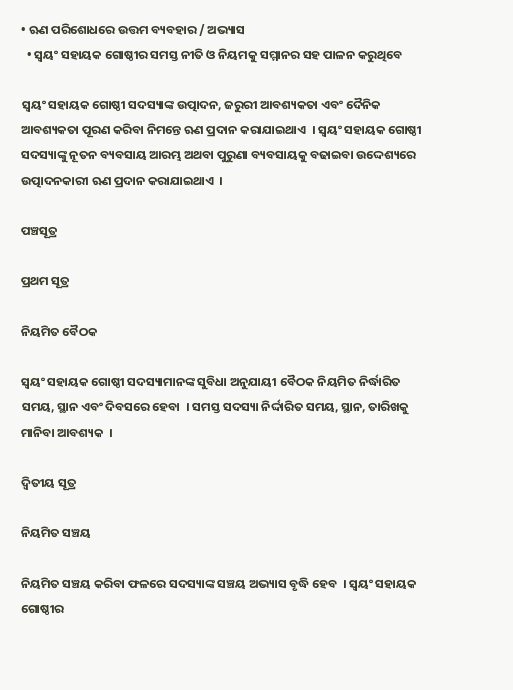• ଋଣ ପରିଶୋଧରେ ଉତ୍ତମ ବ୍ୟବହାର / ଅଭ୍ୟାସ
  • ସ୍ଵୟଂ ସହାୟକ ଗୋଷ୍ଠୀର ସମସ୍ତ ନୀତି ଓ ନିୟମକୁ ସମ୍ମାନର ସହ ପାଳନ କରୁଥିବେ

ସ୍ଵୟଂ ସହାୟକ ଗୋଷ୍ଠୀ ସଦସ୍ୟାଙ୍କ ଉତ୍ପାଦନ, ଜରୁରୀ ଆବଶ୍ୟକତା ଏବଂ ଦୈନିକ ଆବଶ୍ୟକତା ପୂରଣ କରିବା ନିମନ୍ତେ ଋଣ ପ୍ରଦାନ କରାଯାଇଥାଏ  । ସ୍ଵୟଂ ସହାୟକ ଗୋଷ୍ଠୀ ସଦସ୍ୟାଙ୍କୁ ନୂତନ ବ୍ୟବସାୟ ଆରମ୍ଭ ଅଥବା ପୁରୁଣା ବ୍ୟବସାୟକୁ ବଢାଇବା ଉଦ୍ଦେଶ୍ୟରେ ଉତ୍ପାଦନକାରୀ ଋଣ ପ୍ରଦାନ କରାଯାଇଥାଏ  ।

ପଞ୍ଚସୂତ୍ର

ପ୍ରଥମ ସୂତ୍ର

ନିୟମିତ ବୈଠକ

ସ୍ଵୟଂ ସହାୟକ ଗୋଷ୍ଠୀ ସଦସ୍ୟାମାନଙ୍କ ସୁବିଧା ଅନୁଯାୟୀ ବୈଠକ ନିୟମିତ ନିର୍ଦ୍ଧାରିତ ସମୟ, ସ୍ଥାନ ଏବଂ ଦିବସରେ ହେବା  । ସମସ୍ତ ସଦସ୍ୟା ନିର୍ଦ୍ଦାରିତ ସମୟ, ସ୍ଥାନ, ତାରିଖକୁ ମାନିବା ଆବଶ୍ୟକ  ।

ଦ୍ଵିତୀୟ ସୂତ୍ର

ନିୟମିତ ସଞ୍ଚୟ

ନିୟମିତ ସଞ୍ଚୟ କରିବା ଫଳରେ ସଦସ୍ୟାଙ୍କ ସଞ୍ଚୟ ଅଭ୍ୟାସ ବୃଦ୍ଧି ହେବ  । ସ୍ଵୟଂ ସହାୟକ ଗୋଷ୍ଠୀର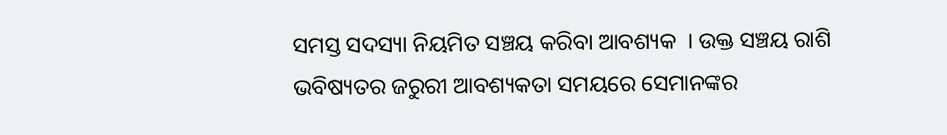ସମସ୍ତ ସଦସ୍ୟା ନିୟମିତ ସଞ୍ଚୟ କରିବା ଆବଶ୍ୟକ  । ଉକ୍ତ ସଞ୍ଚୟ ରାଶି ଭବିଷ୍ୟତର ଜରୁରୀ ଆବଶ୍ୟକତା ସମୟରେ ସେମାନଙ୍କର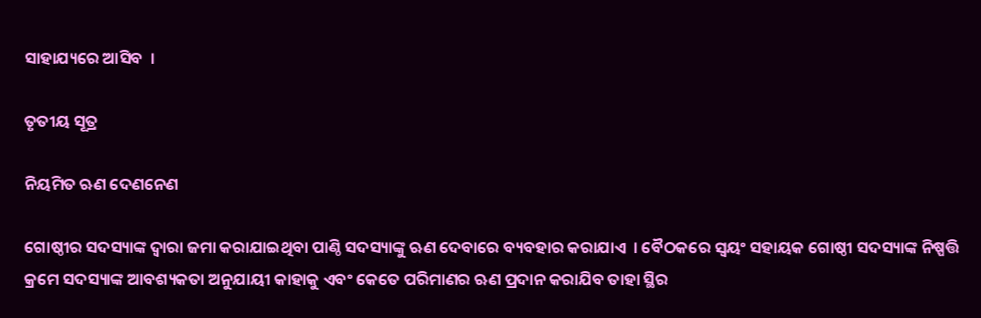ସାହାଯ୍ୟରେ ଆସିବ  ।

ତୃତୀୟ ସୂତ୍ର

ନିୟମିତ ଋଣ ଦେଣନେଣ

ଗୋଷ୍ଠୀର ସଦସ୍ୟାଙ୍କ ଦ୍ଵାରା ଜମା କରାଯାଇଥିବା ପାଣ୍ଠି ସଦସ୍ୟାଙ୍କୁ ଋଣ ଦେବାରେ ବ୍ୟବହାର କରାଯାଏ  । ବୈଠକରେ ସ୍ଵୟଂ ସହାୟକ ଗୋଷ୍ଠୀ ସଦସ୍ୟାଙ୍କ ନିଷ୍ପତ୍ତି କ୍ରମେ ସଦସ୍ୟାଙ୍କ ଆବଶ୍ୟକତା ଅନୁଯାୟୀ କାହାକୁ ଏବଂ କେତେ ପରିମାଣର ଋଣ ପ୍ରଦାନ କରାଯିବ ତାହା ସ୍ଥିର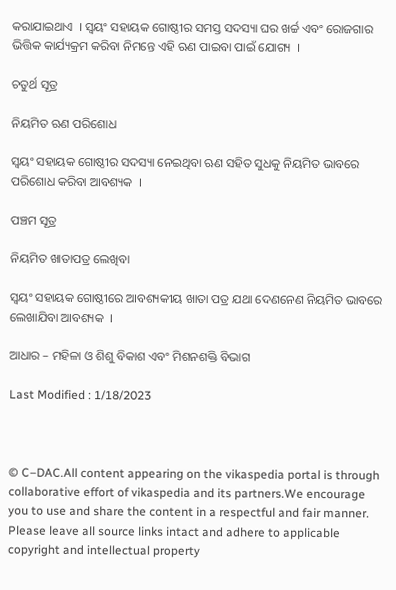କରାଯାଇଥାଏ  । ସ୍ଵୟଂ ସହାୟକ ଗୋଷ୍ଠୀର ସମସ୍ତ ସଦସ୍ୟା ଘର ଖର୍ଚ୍ଚ ଏବଂ ରୋଜଗାର ଭିତ୍ତିକ କାର୍ଯ୍ୟକ୍ରମ କରିବା ନିମନ୍ତେ ଏହି ଋଣ ପାଇବା ପାଇଁ ଯୋଗ୍ୟ  ।

ଚତୁର୍ଥ ସୂତ୍ର

ନିୟମିତ ଋଣ ପରିଶୋଧ

ସ୍ଵୟଂ ସହାୟକ ଗୋଷ୍ଠୀର ସଦସ୍ୟା ନେଇଥିବା ଋଣ ସହିତ ସୁଧକୁ ନିୟମିତ ଭାବରେ ପରିଶୋଧ କରିବା ଆବଶ୍ୟକ  ।

ପଞ୍ଚମ ସୂତ୍ର

ନିୟମିତ ଖାତାପତ୍ର ଲେଖିବା

ସ୍ଵୟଂ ସହାୟକ ଗୋଷ୍ଠୀରେ ଆବଶ୍ୟକୀୟ ଖାତା ପତ୍ର ଯଥା ଦେଣନେଣ ନିୟମିତ ଭାବରେ ଲେଖାଯିବା ଆବଶ୍ୟକ  ।

ଆଧାର – ମହିଳା ଓ ଶିଶୁ ବିକାଶ ଏବଂ ମିଶନଶକ୍ତି ବିଭାଗ

Last Modified : 1/18/2023



© C–DAC.All content appearing on the vikaspedia portal is through collaborative effort of vikaspedia and its partners.We encourage you to use and share the content in a respectful and fair manner. Please leave all source links intact and adhere to applicable copyright and intellectual property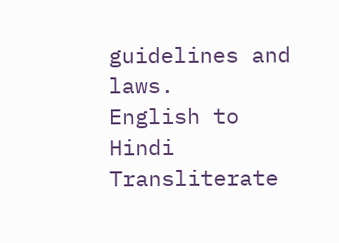guidelines and laws.
English to Hindi Transliterate